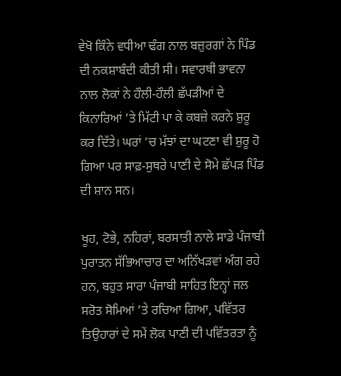ਵੇਖੋ ਕਿੰਨੇ ਵਧੀਆ ਢੰਗ ਨਾਲ ਬਜ਼ੁਰਗਾਂ ਨੇ ਪਿੰਡ ਦੀ ਨਕਸ਼ਾਬੰਦੀ ਕੀਤੀ ਸੀ। ਸਵਾਰਥੀ ਭਾਵਨਾ ਨਾਲ ਲੋਕਾਂ ਨੇ ਹੌਲੀ-ਹੌਲੀ ਛੱਪੜੀਆਂ ਦੇ ਕਿਨਾਰਿਆਂ ’ਤੇ ਮਿੱਟੀ ਪਾ ਕੇ ਕਬਜ਼ੇ ਕਰਨੇ ਸ਼ੁਰੂ ਕਰ ਦਿੱਤੇ। ਘਰਾਂ ’ਚ ਮੱਝਾਂ ਦਾ ਘਟਣਾ ਵੀ ਸ਼ੁਰੂ ਹੋ ਗਿਆ ਪਰ ਸਾਫ਼-ਸੁਥਰੇ ਪਾਣੀ ਦੇ ਸੋਮੇ ਛੱਪੜ ਪਿੰਡ ਦੀ ਸ਼ਾਨ ਸਨ।

ਖੂਹ, ਟੋਭੇ, ਨਹਿਰਾਂ, ਬਰਸਾਤੀ ਨਾਲੇ ਸਾਡੇ ਪੰਜਾਬੀ ਪੁਰਾਤਨ ਸੱਭਿਆਚਾਰ ਦਾ ਅਨਿੱਖੜਵਾਂ ਅੰਗ ਰਹੇ ਹਨ, ਬਹੁਤ ਸਾਰਾ ਪੰਜਾਬੀ ਸਾਹਿਤ ਇਨ੍ਹਾਂ ਜਲ ਸਰੋਤ ਸੋਮਿਆਂ ’ਤੇ ਰਚਿਆ ਗਿਆ, ਪਵਿੱਤਰ ਤਿਉਹਾਰਾਂ ਦੇ ਸਮੇਂ ਲੋਕ ਪਾਣੀ ਦੀ ਪਵਿੱਤਰਤਾ ਨੂੰ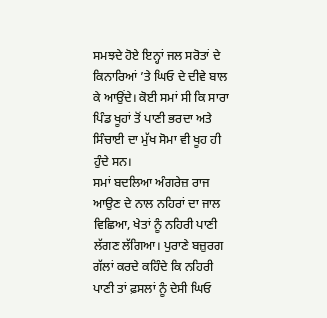ਸਮਝਦੇ ਹੋਏ ਇਨ੍ਹਾਂ ਜਲ ਸਰੋਤਾਂ ਦੇ ਕਿਨਾਰਿਆਂ ’ਤੇ ਘਿਓ ਦੇ ਦੀਵੇ ਬਾਲ ਕੇ ਆਉਂਦੇ। ਕੋਈ ਸਮਾਂ ਸੀ ਕਿ ਸਾਰਾ ਪਿੰਡ ਖੂਹਾਂ ਤੋਂ ਪਾਣੀ ਭਰਦਾ ਅਤੇ ਸਿੰਚਾਈ ਦਾ ਮੁੱਖ ਸੋਮਾ ਵੀ ਖੂਹ ਹੀ ਹੁੰਦੇ ਸਨ।
ਸਮਾਂ ਬਦਲਿਆ ਅੰਗਰੇਜ਼ ਰਾਜ ਆਉਣ ਦੇ ਨਾਲ ਨਹਿਰਾਂ ਦਾ ਜਾਲ ਵਿਛਿਆ, ਖੇਤਾਂ ਨੂੰ ਨਹਿਰੀ ਪਾਣੀ ਲੱਗਣ ਲੱਗਿਆ। ਪੁਰਾਣੇ ਬਜ਼ੁਰਗ ਗੱਲਾਂ ਕਰਦੇ ਕਹਿੰਦੇ ਕਿ ਨਹਿਰੀ ਪਾਣੀ ਤਾਂ ਫ਼ਸਲਾਂ ਨੂੰ ਦੇਸੀ ਘਿਓ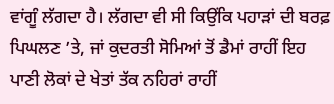ਵਾਂਗੂੰ ਲੱਗਦਾ ਹੈ। ਲੱਗਦਾ ਵੀ ਸੀ ਕਿਉਂਕਿ ਪਹਾੜਾਂ ਦੀ ਬਰਫ਼ ਪਿਘਲਣ ’ਤੇ, ਜਾਂ ਕੁਦਰਤੀ ਸੋਮਿਆਂ ਤੋਂ ਡੈਮਾਂ ਰਾਹੀਂ ਇਹ ਪਾਣੀ ਲੋਕਾਂ ਦੇ ਖੇਤਾਂ ਤੱਕ ਨਹਿਰਾਂ ਰਾਹੀਂ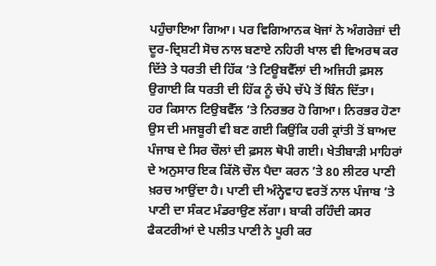ਪਹੁੰਚਾਇਆ ਗਿਆ। ਪਰ ਵਿਗਿਆਨਕ ਖੋਜਾਂ ਨੇ ਅੰਗਰੇਜ਼ਾਂ ਦੀ ਦੂਰ-ਦ੍ਰਿਸ਼ਟੀ ਸੋਚ ਨਾਲ ਬਣਾਏ ਨਹਿਰੀ ਖਾਲ ਵੀ ਵਿਅਰਥ ਕਰ ਦਿੱਤੇ ਤੇ ਧਰਤੀ ਦੀ ਹਿੱਕ ’ਤੇ ਟਿਊਬਵੈੱਲਾਂ ਦੀ ਅਜਿਹੀ ਫ਼ਸਲ ਉਗਾਈ ਕਿ ਧਰਤੀ ਦੀ ਹਿੱਕ ਨੂੰ ਚੱਪੇ ਚੱਪੇ ਤੋਂ ਬਿੰਨ ਦਿੱਤਾ।
ਹਰ ਕਿਸਾਨ ਟਿਉਬਵੈੱਲ ’ਤੇ ਨਿਰਭਰ ਹੋ ਗਿਆ। ਨਿਰਭਰ ਹੋਣਾ ਉਸ ਦੀ ਮਜਬੂਰੀ ਵੀ ਬਣ ਗਈ ਕਿਉਂਕਿ ਹਰੀ ਕ੍ਰਾਂਤੀ ਤੋਂ ਬਾਅਦ ਪੰਜਾਬ ਦੇ ਸਿਰ ਚੌਲਾਂ ਦੀ ਫ਼ਸਲ ਥੋਪੀ ਗਈ। ਖੇਤੀਬਾੜੀ ਮਾਹਿਰਾਂ ਦੇ ਅਨੁਸਾਰ ਇਕ ਕਿੱਲੋ ਚੌਲ ਪੈਦਾ ਕਰਨ ’ਤੇ 80 ਲੀਟਰ ਪਾਣੀ ਖ਼ਰਚ ਆਉਂਦਾ ਹੈ। ਪਾਣੀ ਦੀ ਅੰਨ੍ਹੇਵਾਹ ਵਰਤੋਂ ਨਾਲ ਪੰਜਾਬ ’ਤੇ ਪਾਣੀ ਦਾ ਸੰਕਟ ਮੰਡਰਾਉਣ ਲੱਗਾ। ਬਾਕੀ ਰਹਿੰਦੀ ਕਸਰ ਫੈਕਟਰੀਆਂ ਦੇ ਪਲੀਤ ਪਾਣੀ ਨੇ ਪੂਰੀ ਕਰ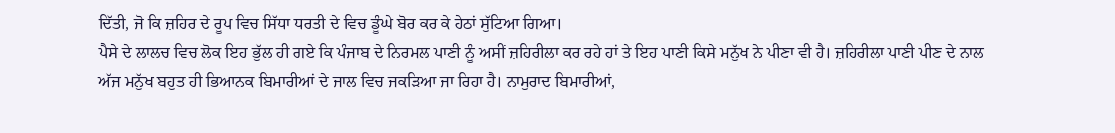ਦਿੱਤੀ, ਜੋ ਕਿ ਜ਼ਹਿਰ ਦੇ ਰੂਪ ਵਿਚ ਸਿੱਧਾ ਧਰਤੀ ਦੇ ਵਿਚ ਡੂੰਘੇ ਬੋਰ ਕਰ ਕੇ ਹੇਠਾਂ ਸੁੱਟਿਆ ਗਿਆ।
ਪੈਸੇ ਦੇ ਲਾਲਚ ਵਿਚ ਲੋਕ ਇਹ ਭੁੱਲ ਹੀ ਗਏ ਕਿ ਪੰਜਾਬ ਦੇ ਨਿਰਮਲ ਪਾਣੀ ਨੂੰ ਅਸੀਂ ਜ਼ਹਿਰੀਲਾ ਕਰ ਰਹੇ ਹਾਂ ਤੇ ਇਹ ਪਾਣੀ ਕਿਸੇ ਮਨੁੱਖ ਨੇ ਪੀਣਾ ਵੀ ਹੈ। ਜ਼ਹਿਰੀਲਾ ਪਾਣੀ ਪੀਣ ਦੇ ਨਾਲ ਅੱਜ ਮਨੁੱਖ ਬਹੁਤ ਹੀ ਭਿਆਨਕ ਬਿਮਾਰੀਆਂ ਦੇ ਜਾਲ ਵਿਚ ਜਕੜਿਆ ਜਾ ਰਿਹਾ ਹੈ। ਨਾਮੁਰਾਦ ਬਿਮਾਰੀਆਂ,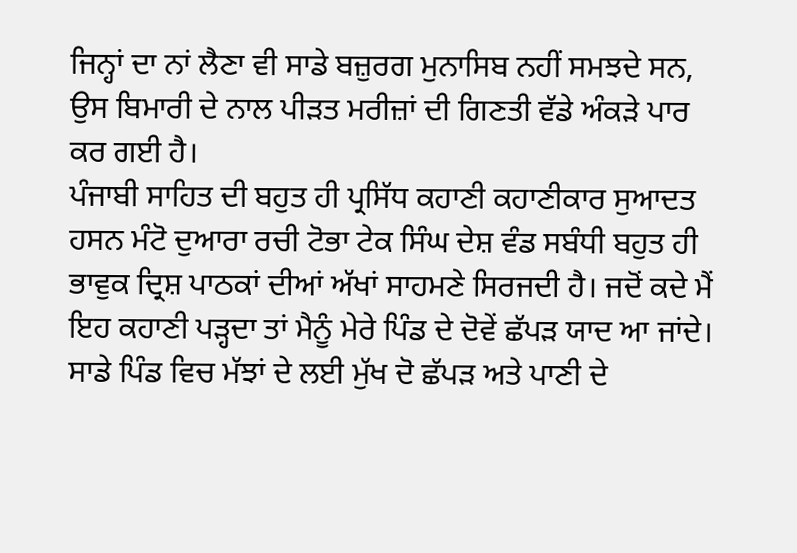ਜਿਨ੍ਹਾਂ ਦਾ ਨਾਂ ਲੈਣਾ ਵੀ ਸਾਡੇ ਬਜ਼ੁਰਗ ਮੁਨਾਸਿਬ ਨਹੀਂ ਸਮਝਦੇ ਸਨ, ਉਸ ਬਿਮਾਰੀ ਦੇ ਨਾਲ ਪੀੜਤ ਮਰੀਜ਼ਾਂ ਦੀ ਗਿਣਤੀ ਵੱਡੇ ਅੰਕੜੇ ਪਾਰ ਕਰ ਗਈ ਹੈ।
ਪੰਜਾਬੀ ਸਾਹਿਤ ਦੀ ਬਹੁਤ ਹੀ ਪ੍ਰਸਿੱਧ ਕਹਾਣੀ ਕਹਾਣੀਕਾਰ ਸੁਆਦਤ ਹਸਨ ਮੰਟੋ ਦੁਆਰਾ ਰਚੀ ਟੋਭਾ ਟੇਕ ਸਿੰਘ ਦੇਸ਼ ਵੰਡ ਸਬੰਧੀ ਬਹੁਤ ਹੀ ਭਾਵੁਕ ਦ੍ਰਿਸ਼ ਪਾਠਕਾਂ ਦੀਆਂ ਅੱਖਾਂ ਸਾਹਮਣੇ ਸਿਰਜਦੀ ਹੈ। ਜਦੋਂ ਕਦੇ ਮੈਂ ਇਹ ਕਹਾਣੀ ਪੜ੍ਹਦਾ ਤਾਂ ਮੈਨੂੰ ਮੇਰੇ ਪਿੰਡ ਦੇ ਦੋਵੇਂ ਛੱਪੜ ਯਾਦ ਆ ਜਾਂਦੇ। ਸਾਡੇ ਪਿੰਡ ਵਿਚ ਮੱਝਾਂ ਦੇ ਲਈ ਮੁੱਖ ਦੋ ਛੱਪੜ ਅਤੇ ਪਾਣੀ ਦੇ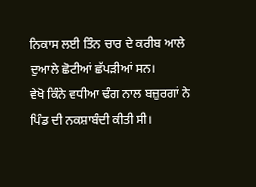ਨਿਕਾਸ ਲਈ ਤਿੰਨ ਚਾਰ ਦੇ ਕਰੀਬ ਆਲੇ ਦੁਆਲੇ ਛੋਟੀਆਂ ਛੱਪੜੀਆਂ ਸਨ।
ਵੇਖੋ ਕਿੰਨੇ ਵਧੀਆ ਢੰਗ ਨਾਲ ਬਜ਼ੁਰਗਾਂ ਨੇ ਪਿੰਡ ਦੀ ਨਕਸ਼ਾਬੰਦੀ ਕੀਤੀ ਸੀ।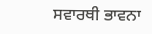ਸਵਾਰਥੀ ਭਾਵਨਾ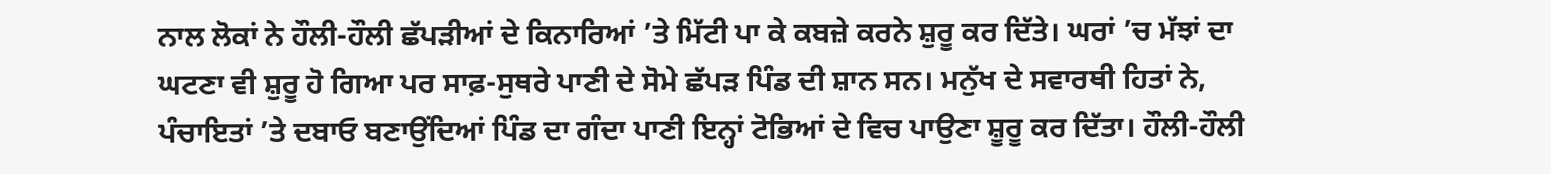ਨਾਲ ਲੋਕਾਂ ਨੇ ਹੌਲੀ-ਹੌਲੀ ਛੱਪੜੀਆਂ ਦੇ ਕਿਨਾਰਿਆਂ ’ਤੇ ਮਿੱਟੀ ਪਾ ਕੇ ਕਬਜ਼ੇ ਕਰਨੇ ਸ਼ੁਰੂ ਕਰ ਦਿੱਤੇ। ਘਰਾਂ ’ਚ ਮੱਝਾਂ ਦਾ ਘਟਣਾ ਵੀ ਸ਼ੁਰੂ ਹੋ ਗਿਆ ਪਰ ਸਾਫ਼-ਸੁਥਰੇ ਪਾਣੀ ਦੇ ਸੋਮੇ ਛੱਪੜ ਪਿੰਡ ਦੀ ਸ਼ਾਨ ਸਨ। ਮਨੁੱਖ ਦੇ ਸਵਾਰਥੀ ਹਿਤਾਂ ਨੇ, ਪੰਚਾਇਤਾਂ ’ਤੇ ਦਬਾਓ ਬਣਾਉਂਦਿਆਂ ਪਿੰਡ ਦਾ ਗੰਦਾ ਪਾਣੀ ਇਨ੍ਹਾਂ ਟੋਭਿਆਂ ਦੇ ਵਿਚ ਪਾਉਣਾ ਸ਼ੂਰੂ ਕਰ ਦਿੱਤਾ। ਹੌਲੀ-ਹੌਲੀ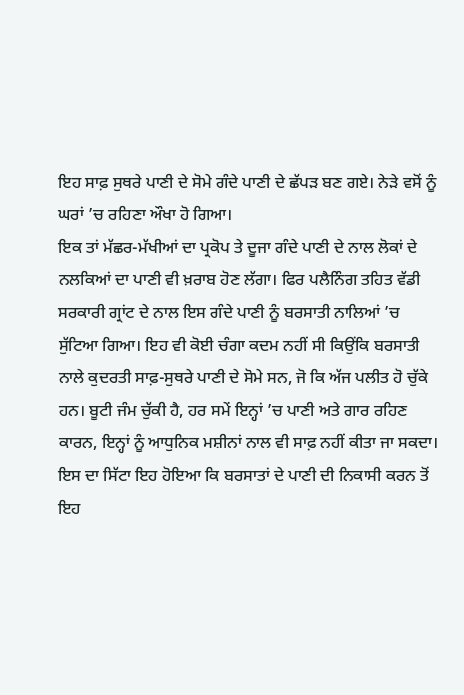ਇਹ ਸਾਫ਼ ਸੁਥਰੇ ਪਾਣੀ ਦੇ ਸੋਮੇ ਗੰਦੇ ਪਾਣੀ ਦੇ ਛੱਪੜ ਬਣ ਗਏ। ਨੇੜੇ ਵਸੋਂ ਨੂੰ ਘਰਾਂ ’ਚ ਰਹਿਣਾ ਔਖਾ ਹੋ ਗਿਆ।
ਇਕ ਤਾਂ ਮੱਛਰ-ਮੱਖੀਆਂ ਦਾ ਪ੍ਰਕੋਪ ਤੇ ਦੂਜਾ ਗੰਦੇ ਪਾਣੀ ਦੇ ਨਾਲ ਲੋਕਾਂ ਦੇ ਨਲਕਿਆਂ ਦਾ ਪਾਣੀ ਵੀ ਖ਼ਰਾਬ ਹੋਣ ਲੱਗਾ। ਫਿਰ ਪਲੈਨਿੰਗ ਤਹਿਤ ਵੱਡੀ ਸਰਕਾਰੀ ਗ੍ਰਾਂਟ ਦੇ ਨਾਲ ਇਸ ਗੰਦੇ ਪਾਣੀ ਨੂੰ ਬਰਸਾਤੀ ਨਾਲਿਆਂ ’ਚ ਸੁੱਟਿਆ ਗਿਆ। ਇਹ ਵੀ ਕੋਈ ਚੰਗਾ ਕਦਮ ਨਹੀਂ ਸੀ ਕਿਉਂਕਿ ਬਰਸਾਤੀ ਨਾਲੇ ਕੁਦਰਤੀ ਸਾਫ਼-ਸੁਥਰੇ ਪਾਣੀ ਦੇ ਸੋਮੇ ਸਨ, ਜੋ ਕਿ ਅੱਜ ਪਲੀਤ ਹੋ ਚੁੱਕੇ ਹਨ। ਬੂਟੀ ਜੰਮ ਚੁੱਕੀ ਹੈ, ਹਰ ਸਮੇਂ ਇਨ੍ਹਾਂ ’ਚ ਪਾਣੀ ਅਤੇ ਗਾਰ ਰਹਿਣ ਕਾਰਨ, ਇਨ੍ਹਾਂ ਨੂੰ ਆਧੁਨਿਕ ਮਸ਼ੀਨਾਂ ਨਾਲ ਵੀ ਸਾਫ਼ ਨਹੀਂ ਕੀਤਾ ਜਾ ਸਕਦਾ। ਇਸ ਦਾ ਸਿੱਟਾ ਇਹ ਹੋਇਆ ਕਿ ਬਰਸਾਤਾਂ ਦੇ ਪਾਣੀ ਦੀ ਨਿਕਾਸੀ ਕਰਨ ਤੋਂ ਇਹ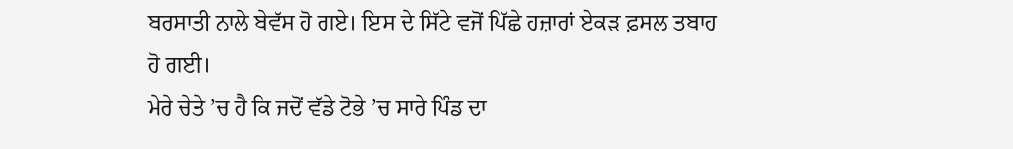ਬਰਸਾਤੀ ਨਾਲੇ ਬੇਵੱਸ ਹੋ ਗਏ। ਇਸ ਦੇ ਸਿੱਟੇ ਵਜੋਂ ਪਿੱਛੇ ਹਜ਼ਾਰਾਂ ਏਕੜ ਫ਼ਸਲ ਤਬਾਹ ਹੋ ਗਈ।
ਮੇਰੇ ਚੇਤੇ ’ਚ ਹੈ ਕਿ ਜਦੋਂ ਵੱਡੇ ਟੋਭੇ ’ਚ ਸਾਰੇ ਪਿੰਡ ਦਾ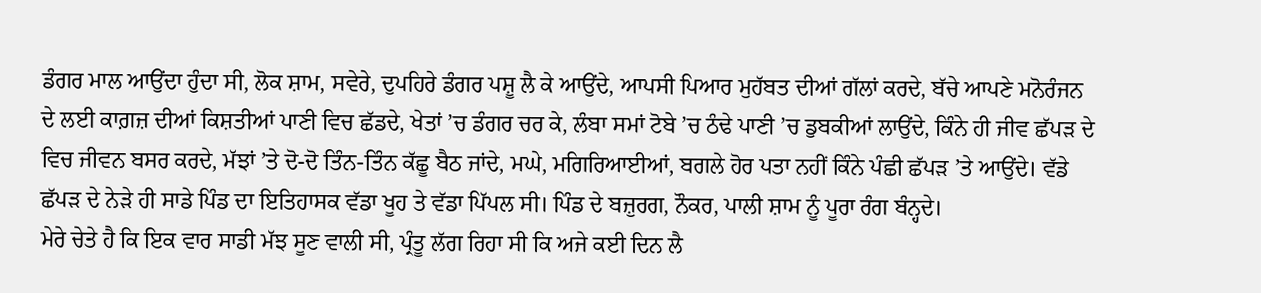ਡੰਗਰ ਮਾਲ ਆਉਂਦਾ ਹੁੰਦਾ ਸੀ, ਲੋਕ ਸ਼ਾਮ, ਸਵੇਰੇ, ਦੁਪਹਿਰੇ ਡੰਗਰ ਪਸ਼ੂ ਲੈ ਕੇ ਆਉਂਦੇ, ਆਪਸੀ ਪਿਆਰ ਮੁਹੱਬਤ ਦੀਆਂ ਗੱਲਾਂ ਕਰਦੇ, ਬੱਚੇ ਆਪਣੇ ਮਨੋਰੰਜਨ ਦੇ ਲਈ ਕਾਗ਼ਜ਼ ਦੀਆਂ ਕਿਸ਼ਤੀਆਂ ਪਾਣੀ ਵਿਚ ਛੱਡਦੇ, ਖੇਤਾਂ ’ਚ ਡੰਗਰ ਚਰ ਕੇ, ਲੰਬਾ ਸਮਾਂ ਟੋਬੇ ’ਚ ਠੰਢੇ ਪਾਣੀ ’ਚ ਡੁਬਕੀਆਂ ਲਾਉਂਦੇ, ਕਿੰਨੇ ਹੀ ਜੀਵ ਛੱਪੜ ਦੇ ਵਿਚ ਜੀਵਨ ਬਸਰ ਕਰਦੇ, ਮੱਝਾਂ ’ਤੇ ਦੋ-ਦੋ ਤਿੰਨ-ਤਿੰਨ ਕੱਛੂ ਬੈਠ ਜਾਂਦੇ, ਮਘੇ, ਮਗਿਰਿਆਈਆਂ, ਬਗਲੇ ਹੋਰ ਪਤਾ ਨਹੀਂ ਕਿੰਨੇ ਪੰਛੀ ਛੱਪੜ ’ਤੇ ਆਉਂਦੇ। ਵੱਡੇ ਛੱਪੜ ਦੇ ਨੇੜੇ ਹੀ ਸਾਡੇ ਪਿੰਡ ਦਾ ਇਤਿਹਾਸਕ ਵੱਡਾ ਖੂਹ ਤੇ ਵੱਡਾ ਪਿੱਪਲ ਸੀ। ਪਿੰਡ ਦੇ ਬਜ਼ੁਰਗ, ਨੌਕਰ, ਪਾਲੀ ਸ਼ਾਮ ਨੂੰ ਪੂਰਾ ਰੰਗ ਬੰਨ੍ਹਦੇ।
ਮੇਰੇ ਚੇਤੇ ਹੈ ਕਿ ਇਕ ਵਾਰ ਸਾਡੀ ਮੱਝ ਸੂਣ ਵਾਲੀ ਸੀ, ਪ੍ਰੰਤੂ ਲੱਗ ਰਿਹਾ ਸੀ ਕਿ ਅਜੇ ਕਈ ਦਿਨ ਲੈ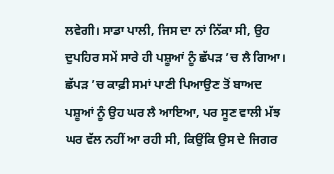ਲਵੇਗੀ। ਸਾਡਾ ਪਾਲੀ, ਜਿਸ ਦਾ ਨਾਂ ਨਿੱਕਾ ਸੀ, ਉਹ ਦੁਪਹਿਰ ਸਮੇਂ ਸਾਰੇ ਹੀ ਪਸ਼ੂਆਂ ਨੂੰ ਛੱਪੜ ’ਚ ਲੈ ਗਿਆ। ਛੱਪੜ ’ਚ ਕਾਫ਼ੀ ਸਮਾਂ ਪਾਣੀ ਪਿਆਉਣ ਤੋਂ ਬਾਅਦ ਪਸ਼ੂਆਂ ਨੂੰ ਉਹ ਘਰ ਲੈ ਆਇਆ, ਪਰ ਸੂਣ ਵਾਲੀ ਮੱਝ ਘਰ ਵੱਲ ਨਹੀਂ ਆ ਰਹੀ ਸੀ, ਕਿਉਂਕਿ ਉਸ ਦੇ ਜਿਗਰ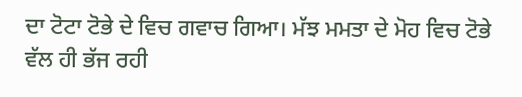ਦਾ ਟੋਟਾ ਟੋਭੇ ਦੇ ਵਿਚ ਗਵਾਚ ਗਿਆ। ਮੱਝ ਮਮਤਾ ਦੇ ਮੋਹ ਵਿਚ ਟੋਭੇ ਵੱਲ ਹੀ ਭੱਜ ਰਹੀ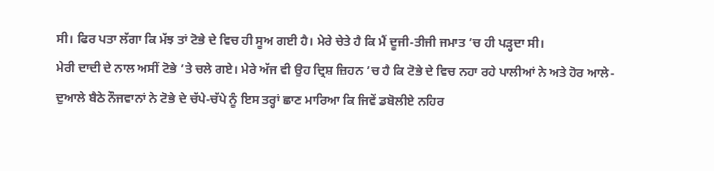ਸੀ। ਫਿਰ ਪਤਾ ਲੱਗਾ ਕਿ ਮੱਝ ਤਾਂ ਟੋਭੇ ਦੇ ਵਿਚ ਹੀ ਸੂਅ ਗਈ ਹੈ। ਮੇਰੇ ਚੇਤੇ ਹੈ ਕਿ ਮੈਂ ਦੂਜੀ-ਤੀਜੀ ਜਮਾਤ ’ਚ ਹੀ ਪੜ੍ਹਦਾ ਸੀ।
ਮੇਰੀ ਦਾਦੀ ਦੇ ਨਾਲ ਅਸੀਂ ਟੋਭੇ ’ਤੇ ਚਲੇ ਗਏ। ਮੇਰੇ ਅੱਜ ਵੀ ਉਹ ਦ੍ਰਿਸ਼ ਜ਼ਿਹਨ ’ਚ ਹੈ ਕਿ ਟੋਭੇ ਦੇ ਵਿਚ ਨਹਾ ਰਹੇ ਪਾਲੀਆਂ ਨੇ ਅਤੇ ਹੋਰ ਆਲੇ-ਦੁਆਲੇ ਬੈਠੇ ਨੌਜਵਾਨਾਂ ਨੇ ਟੋਭੇ ਦੇ ਚੱਪੇ-ਚੱਪੇ ਨੂੰ ਇਸ ਤਰ੍ਹਾਂ ਛਾਣ ਮਾਰਿਆ ਕਿ ਜਿਵੇਂ ਡਬੋਲੀਏ ਨਹਿਰ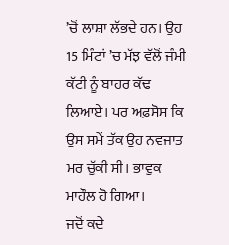’ਚੋਂ ਲਾਸ਼ਾ ਲੱਭਦੇ ਹਨ। ਉਹ 15 ਮਿੰਟਾਂ ’ਚ ਮੱਝ ਵੱਲੋਂ ਜੰਮੀ ਕੱਟੀ ਨੂੰ ਬਾਹਰ ਕੱਢ ਲਿਆਏ। ਪਰ ਅਫ਼ਸੋਸ ਕਿ ਉਸ ਸਮੇਂ ਤੱਕ ਉਹ ਨਵਜਾਤ ਮਰ ਚੁੱਕੀ ਸੀ। ਭਾਵੁਕ ਮਾਹੌਲ ਹੋ ਗਿਆ।
ਜਦੋਂ ਕਦੇ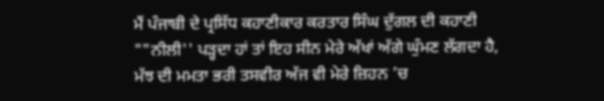ਮੈਂ ਪੰਜਾਬੀ ਦੇ ਪ੍ਰਸਿੱਧ ਕਹਾਣੀਕਾਰ ਕਰਤਾਰ ਸਿੰਘ ਦੁੱਗਲ ਦੀ ਕਹਾਣੀ ""ਨੀਲੀ'' ਪੜ੍ਹਦਾ ਹਾਂ ਤਾਂ ਇਹ ਸੀਨ ਮੇਰੇ ਅੱਖਾਂ ਅੱਗੇ ਘੁੰਮਣ ਲੱਗਦਾ ਹੈ, ਮੱਝ ਦੀ ਮਮਤਾ ਭਰੀ ਤਸਵੀਰ ਅੱਜ ਵੀ ਮੇਰੇ ਜ਼ਿਹਨ ’ਚ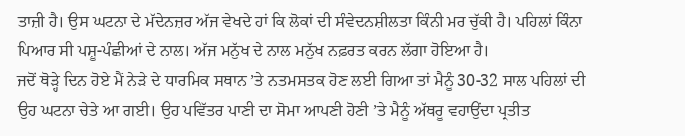ਤਾਜ਼ੀ ਹੈ। ਉਸ ਘਟਨਾ ਦੇ ਮੱਦੇਨਜ਼ਰ ਅੱਜ ਵੇਖਦੇ ਹਾਂ ਕਿ ਲੋਕਾਂ ਦੀ ਸੰਵੇਦਨਸ਼ੀਲਤਾ ਕਿੰਨੀ ਮਰ ਚੁੱਕੀ ਹੈ। ਪਹਿਲਾਂ ਕਿੰਨਾ ਪਿਆਰ ਸੀ ਪਸ਼ੂ-ਪੰਛੀਆਂ ਦੇ ਨਾਲ। ਅੱਜ ਮਨੁੱਖ ਦੇ ਨਾਲ ਮਨੁੱਖ ਨਫ਼ਰਤ ਕਰਨ ਲੱਗਾ ਹੋਇਆ ਹੈ।
ਜਦੋਂ ਥੋੜ੍ਹੇ ਦਿਨ ਹੋਏ ਮੈਂ ਨੇੜੇ ਦੇ ਧਾਰਮਿਕ ਸਥਾਨ ’ਤੇ ਨਤਮਸਤਕ ਹੋਣ ਲਈ ਗਿਆ ਤਾਂ ਮੈਨੂੰ 30-32 ਸਾਲ ਪਹਿਲਾਂ ਦੀ ਉਹ ਘਟਨਾ ਚੇਤੇ ਆ ਗਈ। ਉਹ ਪਵਿੱਤਰ ਪਾਣੀ ਦਾ ਸੋਮਾ ਆਪਣੀ ਹੋਣੀ ’ਤੇ ਮੈਨੂੰ ਅੱਥਰੂ ਵਹਾਉਂਦਾ ਪ੍ਰਤੀਤ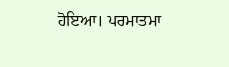ਹੋਇਆ। ਪਰਮਾਤਮਾ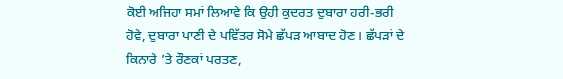ਕੋਈ ਅਜਿਹਾ ਸਮਾਂ ਲਿਆਵੇ ਕਿ ਉਹੀ ਕੁਦਰਤ ਦੁਬਾਰਾ ਹਰੀ-ਭਰੀ ਹੋਵੇ, ਦੁਬਾਰਾ ਪਾਣੀ ਦੇ ਪਵਿੱਤਰ ਸੋਮੇ ਛੱਪੜ ਆਬਾਦ ਹੋਣ। ਛੱਪੜਾਂ ਦੇ ਕਿਨਾਰੇ ’ਤੇ ਰੌਣਕਾਂ ਪਰਤਣ,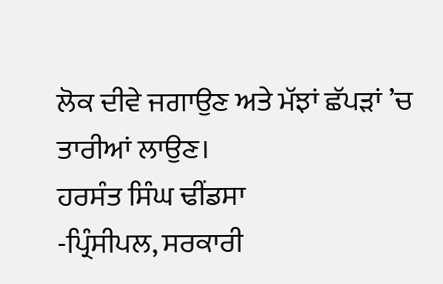ਲੋਕ ਦੀਵੇ ਜਗਾਉਣ ਅਤੇ ਮੱਝਾਂ ਛੱਪੜਾਂ ’ਚ ਤਾਰੀਆਂ ਲਾਉਣ।
ਹਰਸੰਤ ਸਿੰਘ ਢੀਂਡਸਾ
-ਪ੍ਰਿੰਸੀਪਲ, ਸਰਕਾਰੀ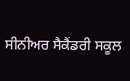ਸੀਨੀਅਰ ਸੈਕੈਂਡਰੀ ਸਕੂਲ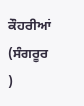ਕੌਹਰੀਆਂ (ਸੰਗਰੂਰ )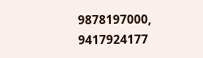9878197000, 9417924177